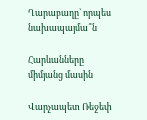Ղարաբաղը` որպես նախապայմա՞ն

Հարևանները միմյանց մասին

Վարչապետ Ռեջեփ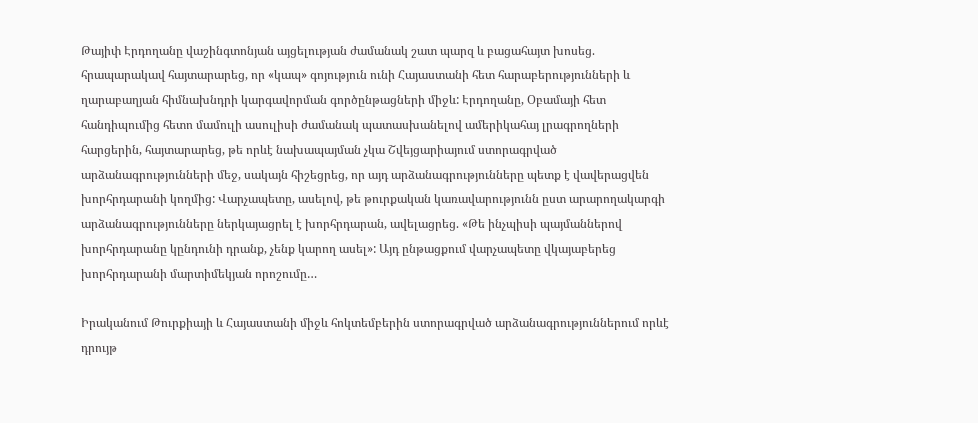Թայիփ Էրդողանը վաշինգտոնյան այցելության ժամանակ շատ պարզ և բացահայտ խոսեց. հրապարակավ հայտարարեց, որ «կապ» գոյություն ունի Հայաստանի հետ հարաբերությունների և ղարաբաղյան հիմնախնդրի կարգավորման գործընթացների միջև: Էրդողանը, Օբամայի հետ հանդիպումից հետո մամուլի ասուլիսի ժամանակ պատասխանելով ամերիկահայ լրագրողների հարցերին, հայտարարեց, թե որևէ նախապայման չկա Շվեյցարիայում ստորագրված արձանագրությունների մեջ, սակայն հիշեցրեց, որ այդ արձանագրությունները պետք է վավերացվեն խորհրդարանի կողմից: Վարչապետը, ասելով, թե թուրքական կառավարությունն ըստ արարողակարգի արձանագրությունները ներկայացրել է խորհրդարան, ավելացրեց. «Թե ինչպիսի պայմաններով խորհրդարանը կընդունի դրանք, չենք կարող ասել»: Այդ ընթացքում վարչապետը վկայաբերեց խորհրդարանի մարտիմեկյան որոշումը…

Իրականում Թուրքիայի և Հայաստանի միջև հոկտեմբերին ստորագրված արձանագրություններում որևէ դրույթ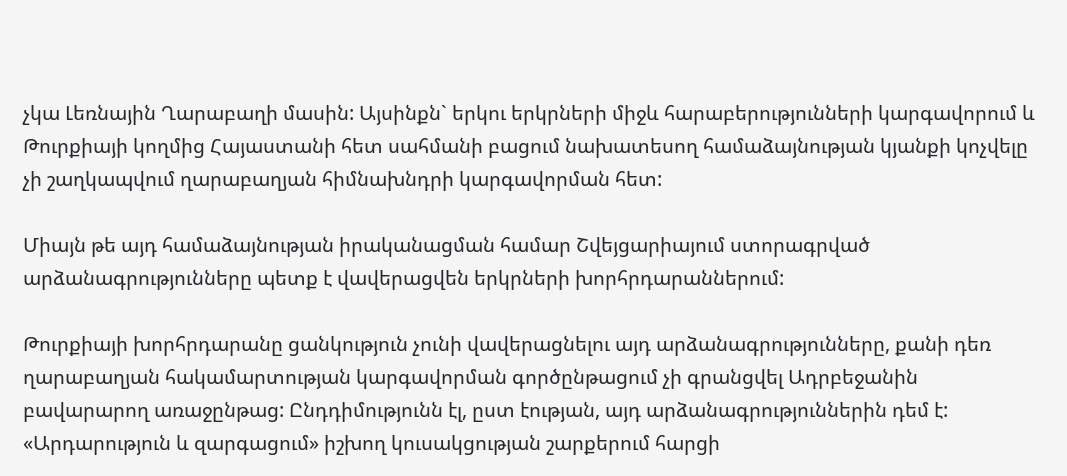չկա Լեռնային Ղարաբաղի մասին: Այսինքն` երկու երկրների միջև հարաբերությունների կարգավորում և Թուրքիայի կողմից Հայաստանի հետ սահմանի բացում նախատեսող համաձայնության կյանքի կոչվելը չի շաղկապվում ղարաբաղյան հիմնախնդրի կարգավորման հետ:

Միայն թե այդ համաձայնության իրականացման համար Շվեյցարիայում ստորագրված արձանագրությունները պետք է վավերացվեն երկրների խորհրդարաններում:

Թուրքիայի խորհրդարանը ցանկություն չունի վավերացնելու այդ արձանագրությունները, քանի դեռ ղարաբաղյան հակամարտության կարգավորման գործընթացում չի գրանցվել Ադրբեջանին բավարարող առաջընթաց: Ընդդիմությունն էլ, ըստ էության, այդ արձանագրություններին դեմ է: «Արդարություն և զարգացում» իշխող կուսակցության շարքերում հարցի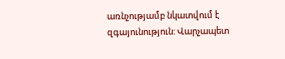առնչությամբ նկատվում է զգայունություն: Վարչապետ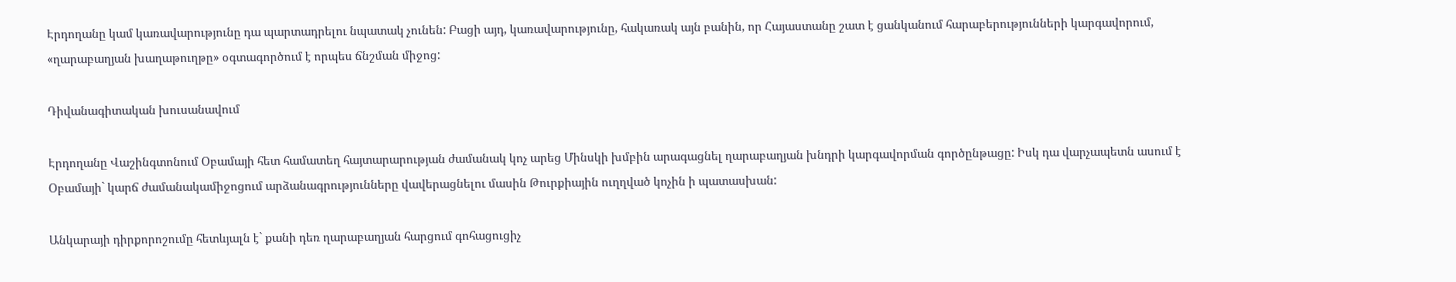Էրդողանը կամ կառավարությունը դա պարտադրելու նպատակ չունեն: Բացի այդ, կառավարությունը, հակառակ այն բանին, որ Հայաստանը շատ է ցանկանում հարաբերությունների կարգավորում, «ղարաբաղյան խաղաթուղթը» օգտագործում է որպես ճնշման միջոց:

Դիվանագիտական խուսանավում

Էրդողանը Վաշինգտոնում Օբամայի հետ համատեղ հայտարարության ժամանակ կոչ արեց Մինսկի խմբին արագացնել ղարաբաղյան խնդրի կարգավորման գործընթացը: Իսկ դա վարչապետն ասում է Օբամայի` կարճ ժամանակամիջոցում արձանագրությունները վավերացնելու մասին Թուրքիային ուղղված կոչին ի պատասխան:

Անկարայի դիրքորոշումը հետևյալն է` քանի դեռ ղարաբաղյան հարցում գոհացուցիչ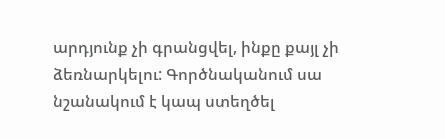արդյունք չի գրանցվել, ինքը քայլ չի ձեռնարկելու: Գործնականում սա նշանակում է կապ ստեղծել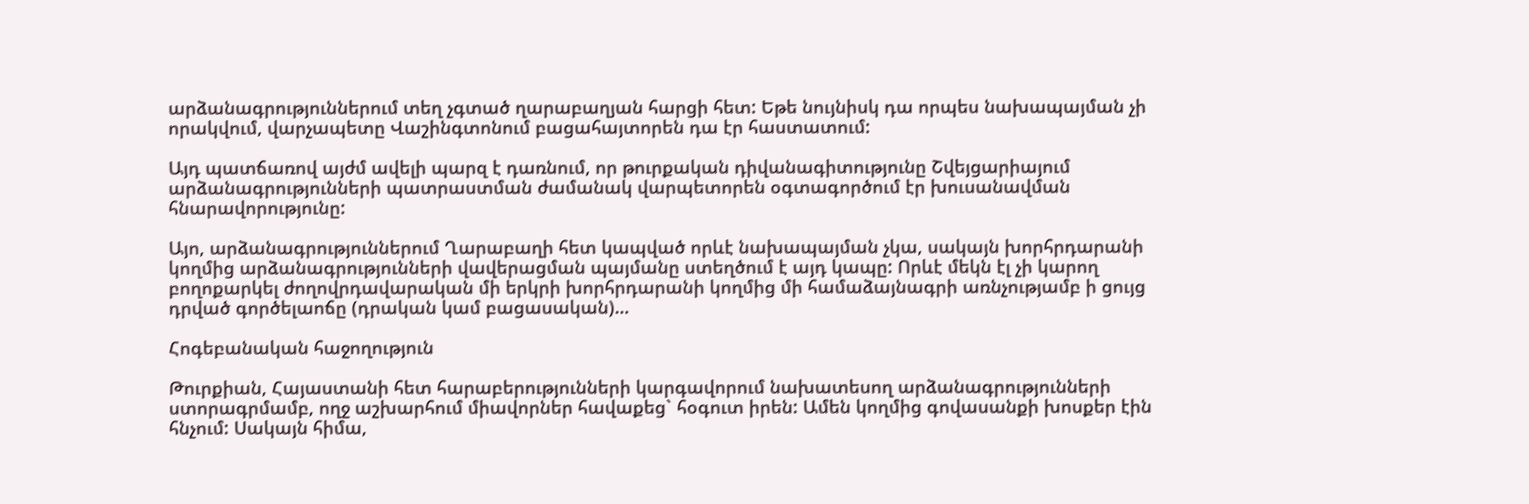արձանագրություններում տեղ չգտած ղարաբաղյան հարցի հետ: Եթե նույնիսկ դա որպես նախապայման չի որակվում, վարչապետը Վաշինգտոնում բացահայտորեն դա էր հաստատում:

Այդ պատճառով այժմ ավելի պարզ է դառնում, որ թուրքական դիվանագիտությունը Շվեյցարիայում արձանագրությունների պատրաստման ժամանակ վարպետորեն օգտագործում էր խուսանավման հնարավորությունը:

Այո, արձանագրություններում Ղարաբաղի հետ կապված որևէ նախապայման չկա, սակայն խորհրդարանի կողմից արձանագրությունների վավերացման պայմանը ստեղծում է այդ կապը: Որևէ մեկն էլ չի կարող բողոքարկել ժողովրդավարական մի երկրի խորհրդարանի կողմից մի համաձայնագրի առնչությամբ ի ցույց դրված գործելաոճը (դրական կամ բացասական)…

Հոգեբանական հաջողություն

Թուրքիան, Հայաստանի հետ հարաբերությունների կարգավորում նախատեսող արձանագրությունների ստորագրմամբ, ողջ աշխարհում միավորներ հավաքեց` հօգուտ իրեն: Ամեն կողմից գովասանքի խոսքեր էին հնչում: Սակայն հիմա,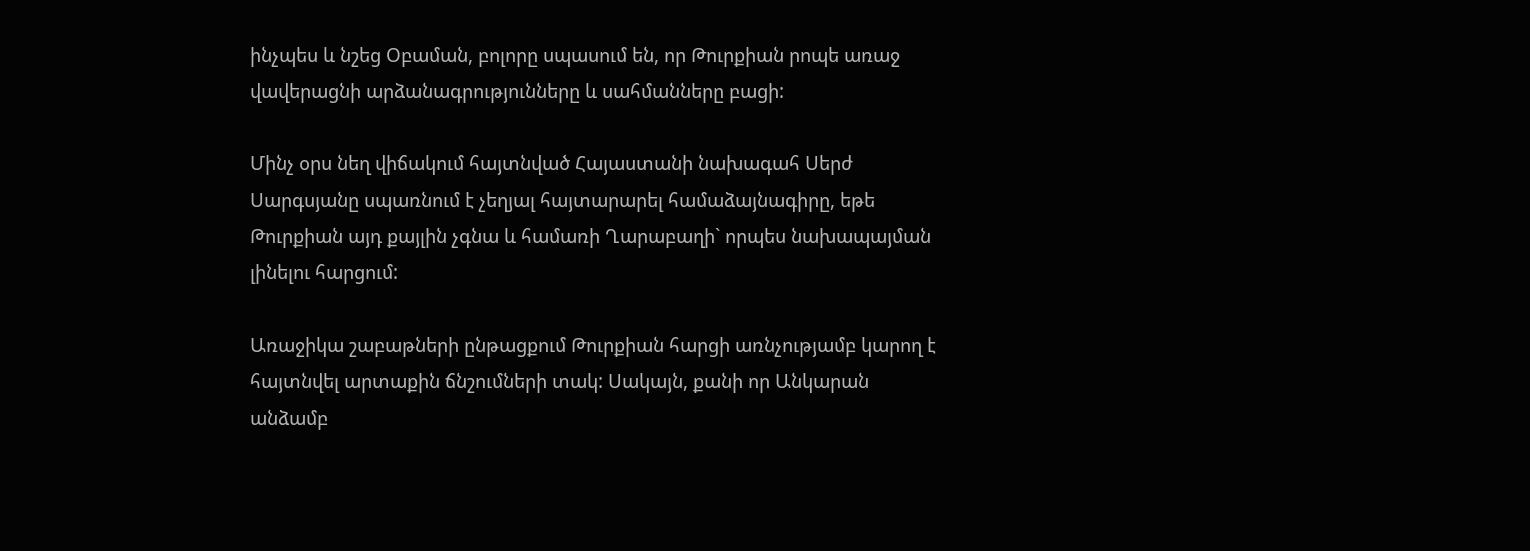ինչպես և նշեց Օբաման, բոլորը սպասում են, որ Թուրքիան րոպե առաջ վավերացնի արձանագրությունները և սահմանները բացի:

Մինչ օրս նեղ վիճակում հայտնված Հայաստանի նախագահ Սերժ Սարգսյանը սպառնում է չեղյալ հայտարարել համաձայնագիրը, եթե Թուրքիան այդ քայլին չգնա և համառի Ղարաբաղի` որպես նախապայման լինելու հարցում:

Առաջիկա շաբաթների ընթացքում Թուրքիան հարցի առնչությամբ կարող է հայտնվել արտաքին ճնշումների տակ: Սակայն, քանի որ Անկարան անձամբ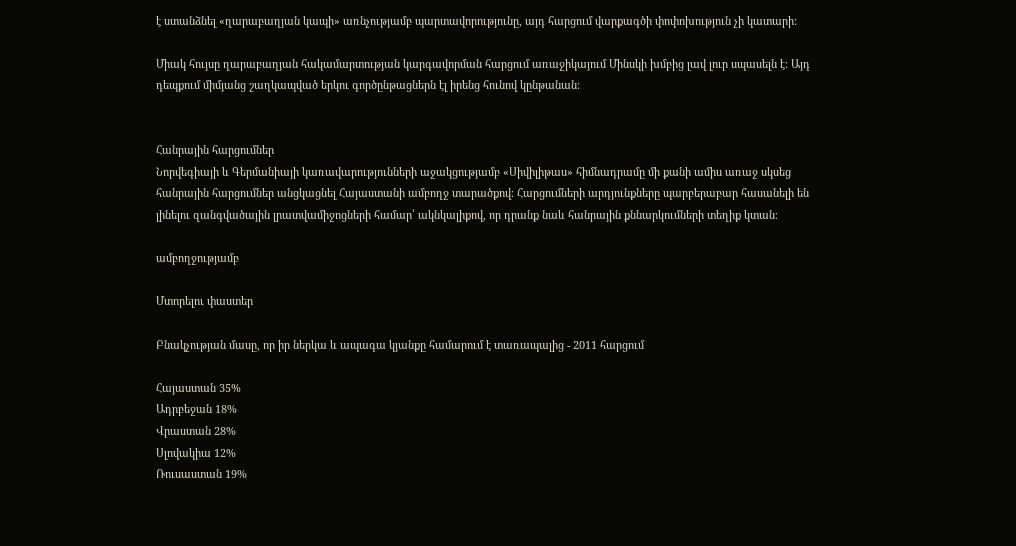է ստանձնել «ղարաբաղյան կապի» առնչությամբ պարտավորությունը, այդ հարցում վարքագծի փոփոխություն չի կատարի:

Միակ հույսը ղարաբաղյան հակամարտության կարգավորման հարցում առաջիկայում Մինսկի խմբից լավ լուր սպասելն է: Այդ դեպքում միմյանց շաղկապված երկու գործընթացներն էլ իրենց հունով կընթանան:


Հանրային հարցումներ
Նորվեգիայի և Գերմանիայի կառավարությունների աջակցությամբ «Սիվիլիթաս» հիմնադրամը մի քանի ամիս առաջ սկսեց հանրային հարցումներ անցկացնել Հայաստանի ամբողջ տարածքով։ Հարցումների արդյունքները պարբերաբար հասանելի են լինելու զանգվածային լրատվամիջոցների համար՝ ակնկալիքով, որ դրանք նաև հանրային քննարկումների տեղիք կտան։

ամբողջությամբ

Մտորելու փաստեր

Բնակչության մասը, որ իր ներկա և ապագա կյանքը համարում է տառապալից - 2011 հարցում

Հայաստան 35%
Ադրբեջան 18%
Վրաստան 28%
Սլովակիա 12%
Ռուսաստան 19%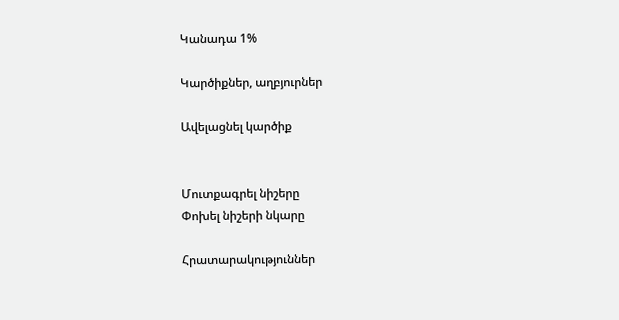Կանադա 1%

Կարծիքներ, աղբյուրներ

Ավելացնել կարծիք


Մուտքագրել նիշերը
Փոխել նիշերի նկարը

Հրատարակություններ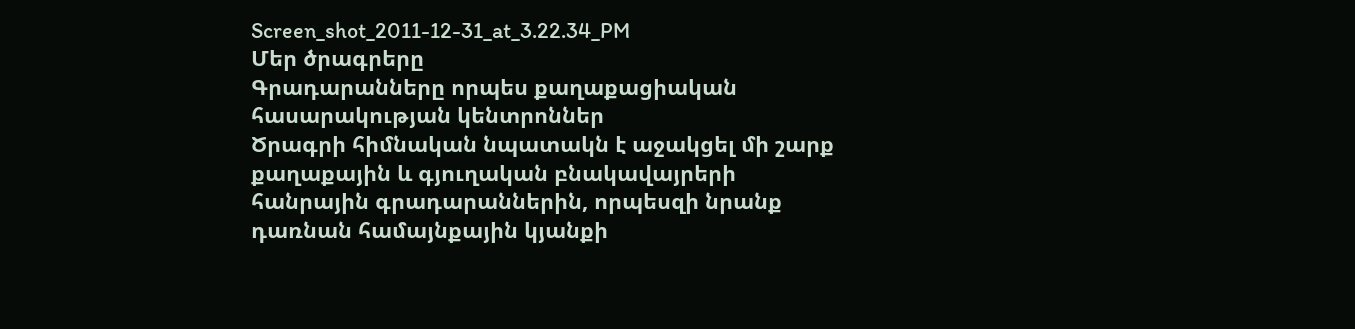Screen_shot_2011-12-31_at_3.22.34_PM
Մեր ծրագրերը
Գրադարանները որպես քաղաքացիական հասարակության կենտրոններ
Ծրագրի հիմնական նպատակն է աջակցել մի շարք քաղաքային և գյուղական բնակավայրերի հանրային գրադարաններին, որպեսզի նրանք դառնան համայնքային կյանքի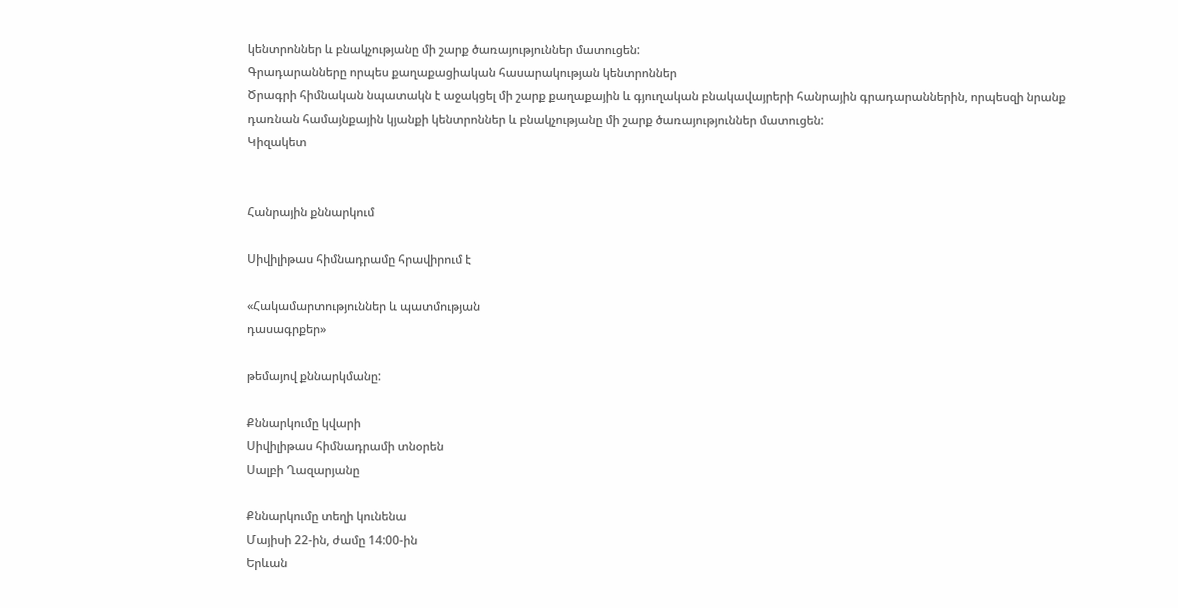կենտրոններ և բնակչությանը մի շարք ծառայություններ մատուցեն:
Գրադարանները որպես քաղաքացիական հասարակության կենտրոններ
Ծրագրի հիմնական նպատակն է աջակցել մի շարք քաղաքային և գյուղական բնակավայրերի հանրային գրադարաններին, որպեսզի նրանք դառնան համայնքային կյանքի կենտրոններ և բնակչությանը մի շարք ծառայություններ մատուցեն:
Կիզակետ


Հանրային քննարկում

Սիվիլիթաս հիմնադրամը հրավիրում է

«Հակամարտություններ և պատմության
դասագրքեր»

թեմայով քննարկմանը:

Քննարկումը կվարի
Սիվիլիթաս հիմնադրամի տնօրեն
Սալբի Ղազարյանը

Քննարկումը տեղի կունենա
Մայիսի 22-ին, ժամը 14:00-ին
Երևան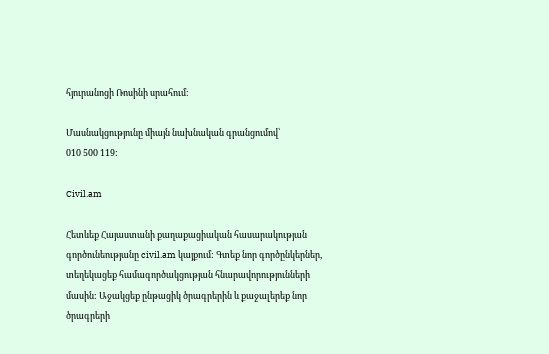հյուրանոցի Ռոսինի սրահում:

Մասնակցությունը միայն նախնական գրանցումով՝
010 500 119:

Civil.am

Հետևեք Հայաստանի քաղաքացիական հասարակության գործունեությանը civil.am կայքում: Գտեք նոր գործընկերներ, տեղեկացեք համագործակցության հնարավորությունների մասին: Աջակցեք ընթացիկ ծրագրերին և քաջալերեք նոր ծրագրերի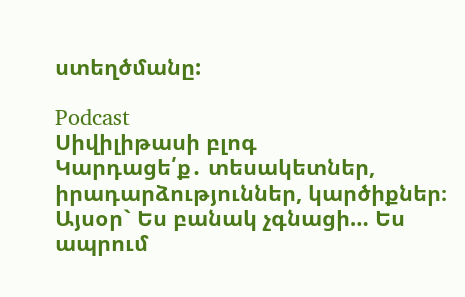ստեղծմանը:

Podcast
Սիվիլիթասի բլոգ
Կարդացե՛ք․ տեսակետներ, իրադարձություններ, կարծիքներ։ Այսօր` Ես բանակ չգնացի… Ես ապրում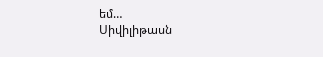եմ…
Սիվիլիթասն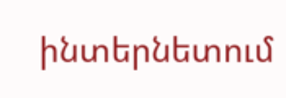ինտերնետում